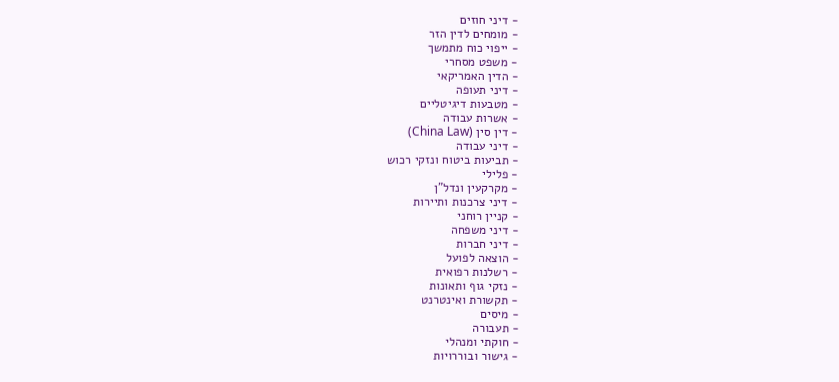- דיני חוזים
- מומחים לדין הזר
- ייפוי כוח מתמשך
- משפט מסחרי
- הדין האמריקאי
- דיני תעופה
- מטבעות דיגיטליים
- אשרות עבודה
- דין סין (China Law)
- דיני עבודה
- תביעות ביטוח ונזקי רכוש
- פלילי
- מקרקעין ונדל"ן
- דיני צרכנות ותיירות
- קניין רוחני
- דיני משפחה
- דיני חברות
- הוצאה לפועל
- רשלנות רפואית
- נזקי גוף ותאונות
- תקשורת ואינטרנט
- מיסים
- תעבורה
- חוקתי ומנהלי
- גישור ובוררויות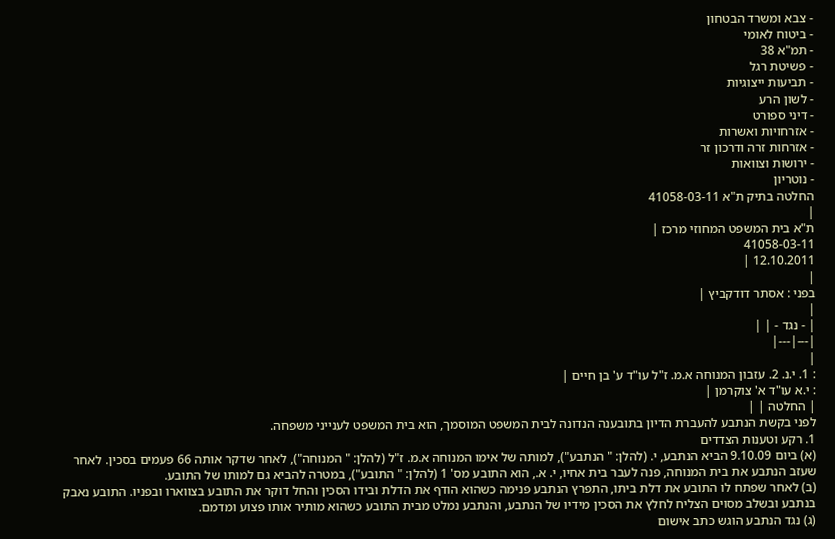- צבא ומשרד הבטחון
- ביטוח לאומי
- תמ"א 38
- פשיטת רגל
- תביעות ייצוגיות
- לשון הרע
- דיני ספורט
- אזרחויות ואשרות
- אזרחות זרה ודרכון זר
- ירושות וצוואות
- נוטריון
החלטה בתיק ת"א 41058-03-11
|
ת"א בית המשפט המחוזי מרכז |
41058-03-11
12.10.2011 |
|
בפני : אסתר דודקביץ |
|
| - נגד - | |
|---|---|
|
: 1. י.נ. 2. עזבון המנוחה א.מ. ז"ל עו"ד ע' בן חיים |
: י.א עו"ד א' צוקרמן |
| החלטה | |
לפני בקשת הנתבע להעברת הדיון בתובענה הנדונה לבית המשפט המוסמך, הוא בית המשפט לענייני משפחה.
1. רקע וטענות הצדדים
(א) ביום 9.10.09 הביא הנתבע, י. (להלן: " הנתבע"), למותה של אימו המנוחה א.מ. ז"ל (להלן: " המנוחה"), לאחר שדקר אותה 66 פעמים בסכין. לאחר שעזב הנתבע את בית המנוחה, פנה לעבר בית אחיו, י. א., הוא התובע מס' 1 (להלן: " התובע"), במטרה להביא גם למותו של התובע.
(ב) לאחר שפתח לו התובע את דלת ביתו, התפרץ הנתבע פנימה כשהוא הודף את הדלת ובידו הסכין והחל דוקר את התובע בצווארו ובפניו. התובע נאבק בנתבע ובשלב מסוים הצליח לחלץ את הסכין מידיו של הנתבע, והנתבע נמלט מבית התובע כשהוא מותיר אותו פצוע ומדמם.
(ג) נגד הנתבע הוגש כתב אישום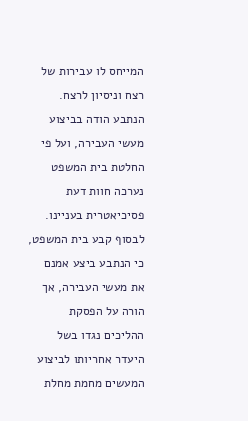המייחס לו עבירות של רצח וניסיון לרצח. הנתבע הודה בביצוע מעשי העבירה, ועל פי החלטת בית המשפט נערכה חוות דעת פסיכיאטרית בעניינו. לבסוף קבע בית המשפט, כי הנתבע ביצע אמנם את מעשי העבירה, אך הורה על הפסקת ההליכים נגדו בשל היעדר אחריותו לביצוע המעשים מחמת מחלת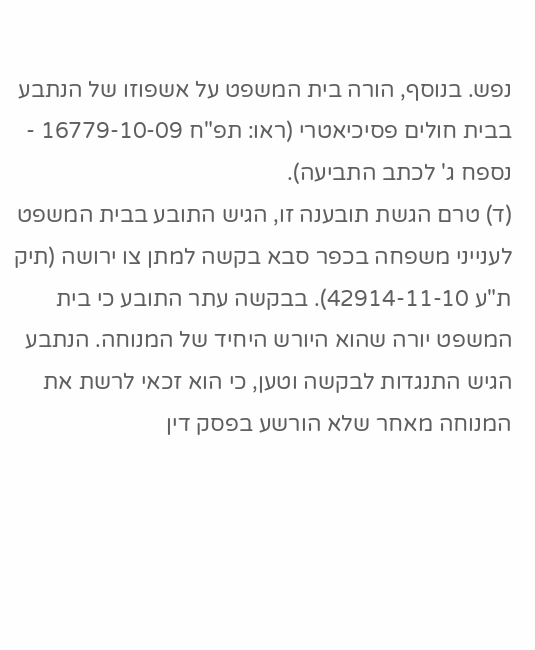נפש. בנוסף, הורה בית המשפט על אשפוזו של הנתבע בבית חולים פסיכיאטרי (ראו: תפ"ח 16779-10-09 - נספח ג' לכתב התביעה).
(ד) טרם הגשת תובענה זו, הגיש התובע בבית המשפט לענייני משפחה בכפר סבא בקשה למתן צו ירושה (תיק ת"ע 42914-11-10). בבקשה עתר התובע כי בית המשפט יורה שהוא היורש היחיד של המנוחה. הנתבע הגיש התנגדות לבקשה וטען, כי הוא זכאי לרשת את המנוחה מאחר שלא הורשע בפסק דין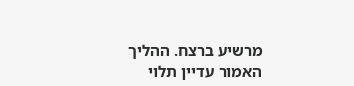מרשיע ברצח. ההליך האמור עדיין תלוי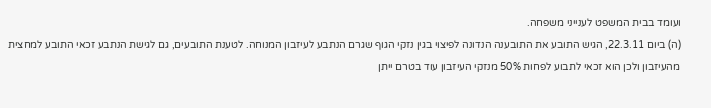ועומד בבית המשפט לענייני משפחה.
(ה) ביום 22.3.11, הגיש התובע את התובענה הנדונה לפיצוי בגין נזקי הגוף שגרם הנתבע לעיזבון המנוחה. לטענת התובעים, גם לגישת הנתבע זכאי התובע למחצית מהעיזבון ולכן הוא זכאי לתבוע לפחות 50% מנזקי העיזבון עוד בטרם ייתן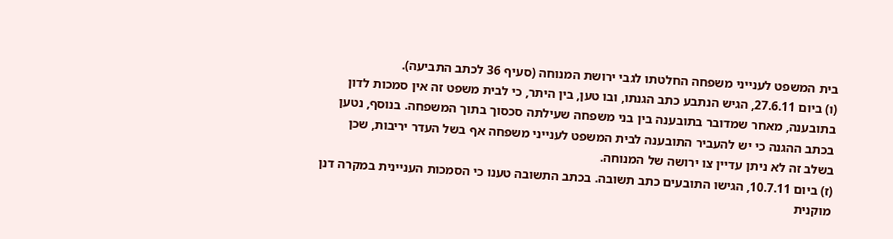בית המשפט לענייני משפחה החלטתו לגבי ירושת המנוחה (סעיף 36 לכתב התביעה).
(ו) ביום 27.6.11, הגיש הנתבע כתב הגנתו, ובו טען, בין היתר, כי לבית משפט זה אין סמכות לדון בתובענה, מאחר שמדובר בתובענה בין בני משפחה שעילתה סכסוך בתוך המשפחה. בנוסף, נטען בכתב ההגנה כי יש להעביר התובענה לבית המשפט לענייני משפחה אף בשל העדר יריבות, שכן בשלב זה לא ניתן עדיין צו ירושה של המנוחה.
(ז) ביום 10.7.11, הגישו התובעים כתב תשובה. בכתב התשובה טענו כי הסמכות העניינית במקרה דנן מוקנית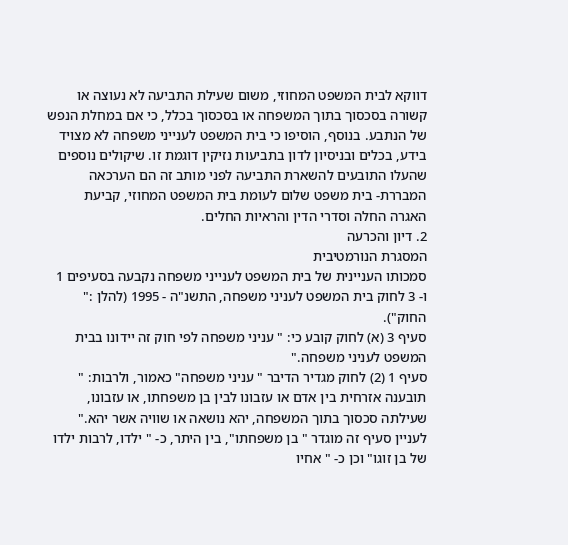דווקא לבית המשפט המחוזי, משום שעילת התביעה לא נעוצה או קשורה בסכסוך בתוך המשפחה או בסכסוך בכלל, כי אם במחלת הנפש של הנתבע. בנוסף, הוסיפו כי בית המשפט לענייני משפחה לא מצויד בידע, בכלים ובניסיון לדון בתביעות נזיקין דוגמת זו. שיקולים נוספים שהעלו התובעים להשארת התביעה לפני מותב זה הם הערכאה המבררת- בית משפט שלום לעומת בית המשפט המחוזי, קביעת האגרה החלה וסדרי הדין והראיות החלים.
2. דיון והכרעה
המסגרת הנורמטיבית
סמכותו העניינית של בית המשפט לענייני משפחה נקבעה בסעיפים 1 ו- 3 לחוק בית המשפט לעניני משפחה, התשנ"ה - 1995 (להלן :" החוק").
סעיף 3 (א) לחוק קובע כי: " עניני משפחה לפי חוק זה יידונו בבית המשפט לעניני משפחה."
סעיף 1 (2) לחוק מגדיר הדיבר " עניני משפחה" כאמור, ולרבות: " תובענה אזרחית בין אדם או עזבונו לבין בן משפחתו, או עזבונו, שעילתה סכסוך בתוך המשפחה, יהא נושאה או שוויה אשר יהא." לעניין סעיף זה מוגדר " בן משפחתו", בין היתר, כ- " ילדו, לרבות ילדו של בן זוגו" וכן כ- " אחיו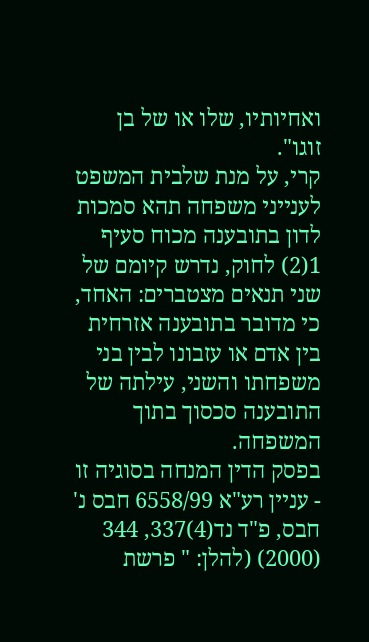ואחיותיו, שלו או של בן זוגו".
קרי, על מנת שלבית המשפט לענייני משפחה תהא סמכות לדון בתובענה מכוח סעיף 1(2) לחוק, נדרש קיומם של שני תנאים מצטברים: האחד, כי מדובר בתובענה אזרחית בין אדם או עזבונו לבין בני משפחתו והשני, עילתה של התובענה סכסוך בתוך המשפחה.
בפסק הדין המנחה בסוגיה זו - עניין רע"א 6558/99 חבס נ' חבס, פ"ד נד(4)337, 344 (2000) (להלן: " פרשת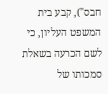חבס"), קבע בית המשפט העליון, כי לשם הכרעה בשאלת סמכותו של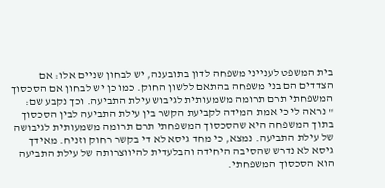בית המשפט לענייני משפחה לדון בתובענה, יש לבחון שניים אלו: אם הצדדים הם בני משפחה בהתאם ללשון החוק. כמו כן יש לבחון אם הסכסוך המשפחתי תרם תרומה משמעותית לגיבוש עילת התביעה. וכך נקבע שם:
" נראה לי כי אמת המידה לקביעת הקשר בין עילת התביעה לבין הסכסוך בתוך המשפחה היא שהסכסוך המשפחתי תרם תרומה משמעותית לגיבושה של עילת התביעה. נמצא, כי מחד גיסא לא די בקשר רחוק וזניח. מאידך גיסא לא נדרש שהסיבה היחידה והבלעדית להיווצרותה של עילת התביעה הוא הסכסוך המשפחתי.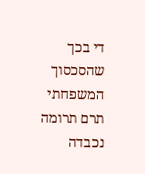די בכך שהסכסוך המשפחתי תרם תרומה נכבדה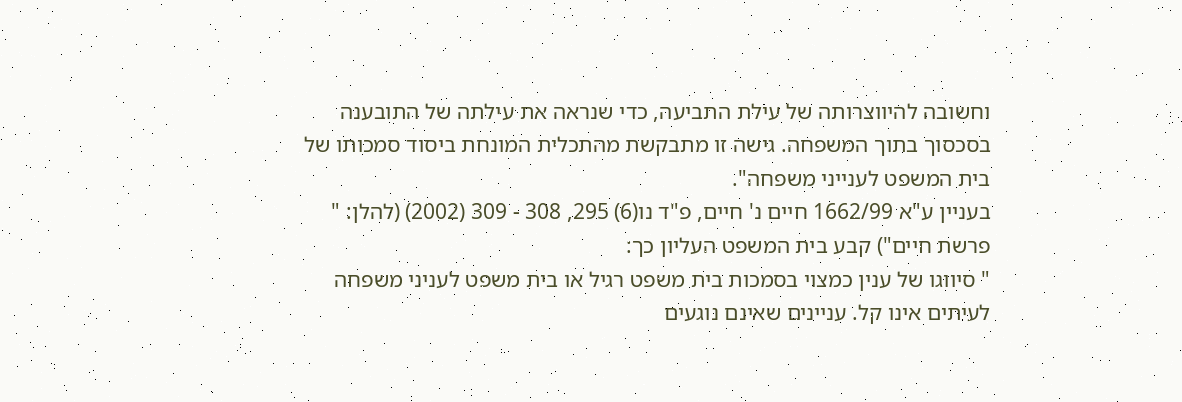וחשובה להיווצרותה של עילת התביעה, כדי שנראה את עילתה של התובענה בסכסוך בתוך המשפחה. גישה זו מתבקשת מהתכלית המונחת ביסוד סמכותו של בית המשפט לענייני משפחה".
בעניין ע"א 1662/99 חיים נ' חיים, פ"ד נו(6) 295, 308 - 309 (2002) (להלן: " פרשת חיים") קבע בית המשפט העליון כך:
" סיווגו של ענין כמצוי בסמכות בית משפט רגיל או בית משפט לעניני משפחה לעיתים אינו קל. עניינים שאינם נוגעים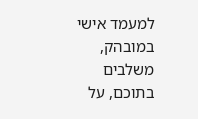למעמד אישי במובהק, משלבים בתוכם, על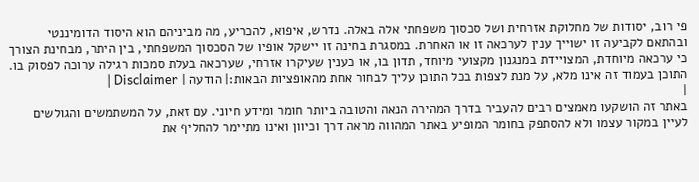פי רוב, יסודות של מחלוקת אזרחית ושל סכסוך משפחתי אלה באלה. נדרש, איפוא, להכריע, מה מביניהם הוא היסוד הדומיננטי ובהתאם לקביעה זו ישוייך ענין לערכאה זו או האחרת. במסגרת בחינה זו יישקל אופיו של הסכסוך המשפחתי, בין היתר, מבחינת הצורך כי ערכאה מיוחדת, המצויידת במנגנון מקצועי מיוחד, תדון בו, או כענין שעיקרו אזרחי, שערכאה בעלת סמכות רגילה ערוכה לפסוק בו.
התוכן בעמוד זה אינו מלא, על מנת לצפות בכל התוכן עליך לבחור אחת מהאופציות הבאות:| הודעה | Disclaimer |
|
באתר זה הושקעו מאמצים רבים להעביר בדרך המהירה הנאה והטובה ביותר חומר ומידע חיוני. עם זאת, על המשתמשים והגולשים לעיין במקור עצמו ולא להסתפק בחומר המופיע באתר המהווה מראה דרך וכיוון ואינו מתיימר להחליף את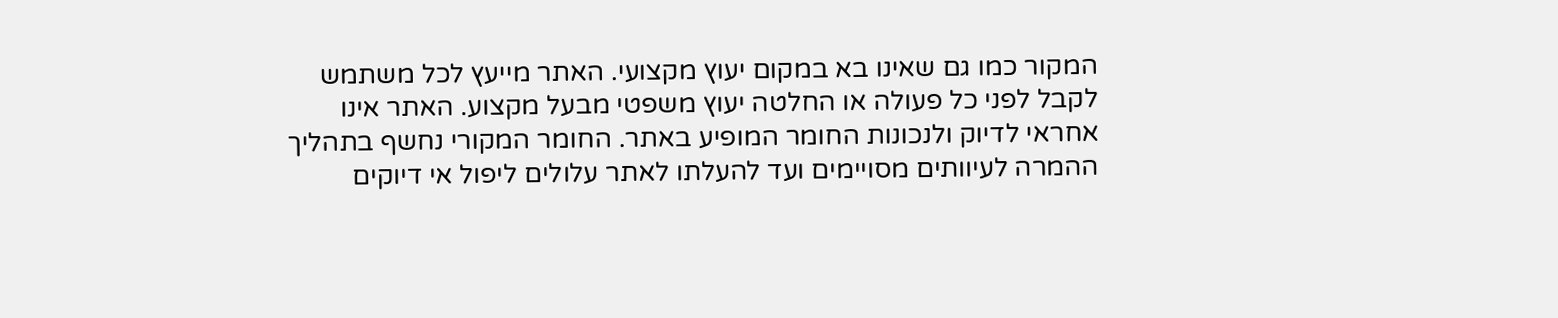המקור כמו גם שאינו בא במקום יעוץ מקצועי. האתר מייעץ לכל משתמש לקבל לפני כל פעולה או החלטה יעוץ משפטי מבעל מקצוע. האתר אינו אחראי לדיוק ולנכונות החומר המופיע באתר. החומר המקורי נחשף בתהליך ההמרה לעיוותים מסויימים ועד להעלתו לאתר עלולים ליפול אי דיוקים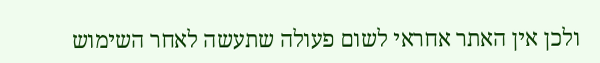ולכן אין האתר אחראי לשום פעולה שתעשה לאחר השימוש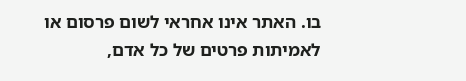בו. האתר אינו אחראי לשום פרסום או לאמיתות פרטים של כל אדם,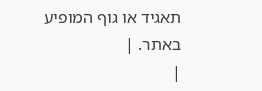תאגיד או גוף המופיע באתר. |
|